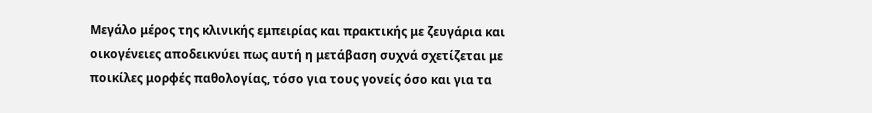Μεγάλο μέρος της κλινικής εμπειρίας και πρακτικής με ζευγάρια και οικογένειες αποδεικνύει πως αυτή η μετάβαση συχνά σχετίζεται με ποικίλες μορφές παθολογίας, τόσο για τους γονείς όσο και για τα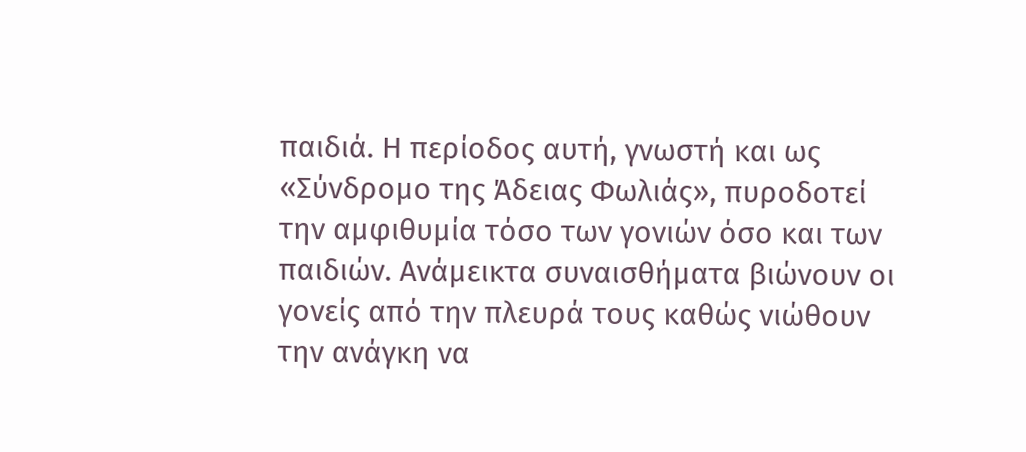παιδιά. Η περίοδος αυτή, γνωστή και ως «Σύνδρομο της Άδειας Φωλιάς», πυροδοτεί την αμφιθυμία τόσο των γονιών όσο και των παιδιών. Ανάμεικτα συναισθήματα βιώνουν οι γονείς από την πλευρά τους καθώς νιώθουν την ανάγκη να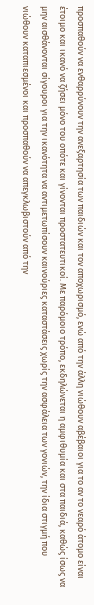προσπαθούν να ενθαρρύνουν την ανεξαρτησία των παιδιών και τον αποχωρισμό, ενώ από την άλλη νιώθουν αβέβαιοι για το αν το νεαρό άτομο είναι έτοιμο και ικανό να ζήσει μόνο του οπότε και γίνονται προστατευτικοί. Με παρόμοιο τρόπο, εκδηλώνεται η αμφιθυμία και στα παιδιά, καθώς ίσως να μην αισθάνονται σίγουροι για την ικανότητα να αντιμετωπίσουν καινούριες καταστάσεις χωρίς την ασφάλεια των γονιών, την ίδια στιγμή που νιώθουν καταπιεσμένοι και προσπαθούν να απεγκλωβιστούν από την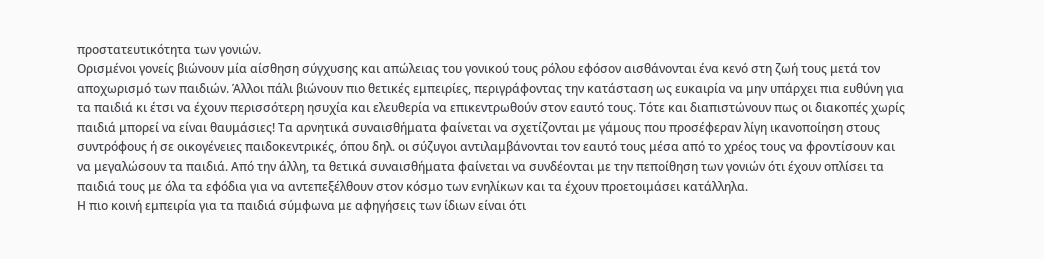προστατευτικότητα των γονιών.
Ορισμένοι γονείς βιώνουν μία αίσθηση σύγχυσης και απώλειας του γονικού τους ρόλου εφόσον αισθάνονται ένα κενό στη ζωή τους μετά τον αποχωρισμό των παιδιών. Άλλοι πάλι βιώνουν πιο θετικές εμπειρίες, περιγράφοντας την κατάσταση ως ευκαιρία να μην υπάρχει πια ευθύνη για τα παιδιά κι έτσι να έχουν περισσότερη ησυχία και ελευθερία να επικεντρωθούν στον εαυτό τους. Τότε και διαπιστώνουν πως οι διακοπές χωρίς παιδιά μπορεί να είναι θαυμάσιες! Τα αρνητικά συναισθήματα φαίνεται να σχετίζονται με γάμους που προσέφεραν λίγη ικανοποίηση στους συντρόφους ή σε οικογένειες παιδοκεντρικές, όπου δηλ. οι σύζυγοι αντιλαμβάνονται τον εαυτό τους μέσα από το χρέος τους να φροντίσουν και να μεγαλώσουν τα παιδιά. Από την άλλη, τα θετικά συναισθήματα φαίνεται να συνδέονται με την πεποίθηση των γονιών ότι έχουν οπλίσει τα παιδιά τους με όλα τα εφόδια για να αντεπεξέλθουν στον κόσμο των ενηλίκων και τα έχουν προετοιμάσει κατάλληλα.
Η πιο κοινή εμπειρία για τα παιδιά σύμφωνα με αφηγήσεις των ίδιων είναι ότι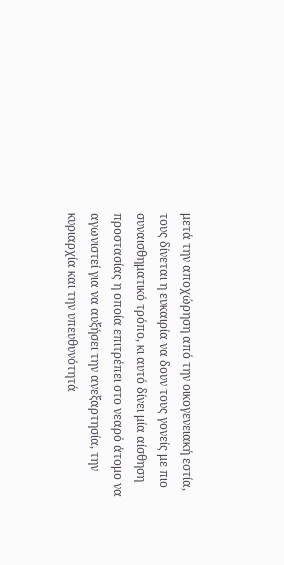μετά την αποχώρηση από την οικογενειακή εστία, τους δίνεται η ευκαιρία να δουν τους γονείς με πιο συναισθηματικό τρόπο, κι αυτό δίνει μία αίσθηση προστασίας η οποία επιτρέπει στο νεαρό άτομο να αγωνιστεί για να αυξήσει την ανεξαρτησία, την κυριαρχία και την υπευθυνότητά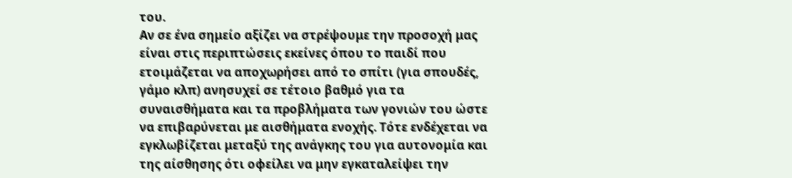του.
Αν σε ένα σημείο αξίζει να στρέψουμε την προσοχή μας είναι στις περιπτώσεις εκείνες όπου το παιδί που ετοιμάζεται να αποχωρήσει από το σπίτι (για σπουδές, γάμο κλπ) ανησυχεί σε τέτοιο βαθμό για τα συναισθήματα και τα προβλήματα των γονιών του ώστε να επιβαρύνεται με αισθήματα ενοχής. Τότε ενδέχεται να εγκλωβίζεται μεταξύ της ανάγκης του για αυτονομία και της αίσθησης ότι οφείλει να μην εγκαταλείψει την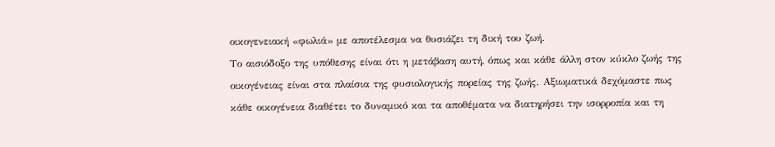οικογενειακή «φωλιά» με αποτέλεσμα να θυσιάζει τη δική του ζωή.
Το αισιόδοξο της υπόθεσης είναι ότι η μετάβαση αυτή, όπως και κάθε άλλη στον κύκλο ζωής της οικογένειας είναι στα πλαίσια της φυσιολογικής πορείας της ζωής. Αξιωματικά δεχόμαστε πως κάθε οικογένεια διαθέτει το δυναμικό και τα αποθέματα να διατηρήσει την ισορροπία και τη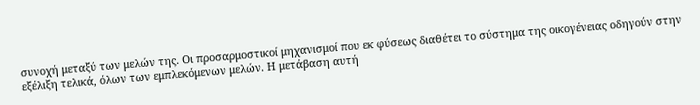συνοχή μεταξύ των μελών της. Οι προσαρμοστικοί μηχανισμοί που εκ φύσεως διαθέτει το σύστημα της οικογένειας οδηγούν στην εξέλιξη τελικά, όλων των εμπλεκόμενων μελών. Η μετάβαση αυτή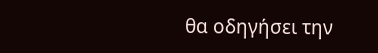θα οδηγήσει την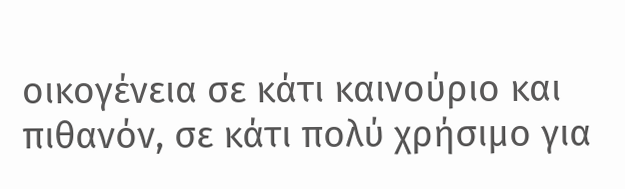οικογένεια σε κάτι καινούριο και πιθανόν, σε κάτι πολύ χρήσιμο για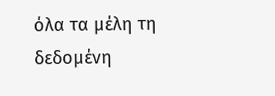όλα τα μέλη τη δεδομένη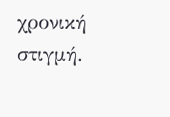χρονική στιγμή.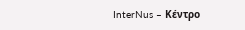InterNus – Κέντρο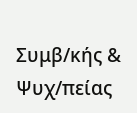Συμβ/κής & Ψυχ/πείας